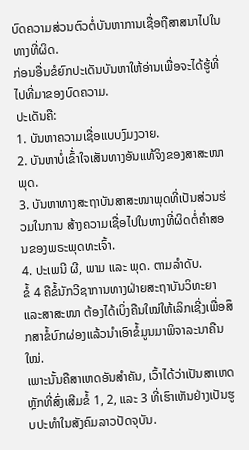ບົດຄວາມສ່ວນຕົວຕໍ່ບັນຫາການເຊື່ອຖືສາສນາໄປໃນທາງທີ່ຜິດ.
ກ່ອນອື່ນຂໍຍົກປະເດັນບັນຫາໃຫ້ອ່ານເພື່ອຈະໄດ້ຮູ້ທີ່ໄປທີ່ມາຂອງບົດຄວາມ.
ປະເດັນຄື:
1. ບັນຫາຄວາມເຊື່ອແບບງົມງວາຍ.
2. ບັນຫາບໍ່ເຂົ້່າໃຈເສັນທາງອັນແທ້ຈິງຂອງສາສະໜາພຸດ.
3. ບັນຫາທາງສະຖາບັນສາສະໜາພຸດທີ່ເປັນສ່ວນຮ່ວມໃນການ ສ້າງຄວາມເຊື່ອໄປໃນທາງທີ່ຜິດຕໍ່ຄໍາສອນຂອງພຣະພຸດທະເຈົ້າ.
4. ປະເພນີ ຜີ, ພາມ ແລະ ພຸດ. ຕາມລໍາດັບ.
ຂໍ້ 4 ຄືຂໍ້ນັກວີຊາການທາງຝ່າຍສະຖາບັນວິທະຍາແລະສາສະໜາ ຕ້ອງໄດ້ເບິ່ງຄືນໃໝ່ໃຫ້ເລິກເຊີ່ງເພື່ອສຶກສາຂໍ້ບົກຜ່ອງແລ້ວນໍາເອົາຂໍ້ມູນມາພິຈາລະນາຄືນໃໝ່.
ເພາະນັ້ນຄືສາເຫດອັນສໍາຄັນ, ເວົ້າໄດ້ວ່າເປັນສາເຫດຫຼັກທີ່ສົ່ງເສີມຂໍ້ 1, 2, ແລະ 3 ທີ່ເຮົາເຫັນຢ່າງເປັນຮູບປະທໍາໃນສັງຄົມລາວປັດຈຸບັນ.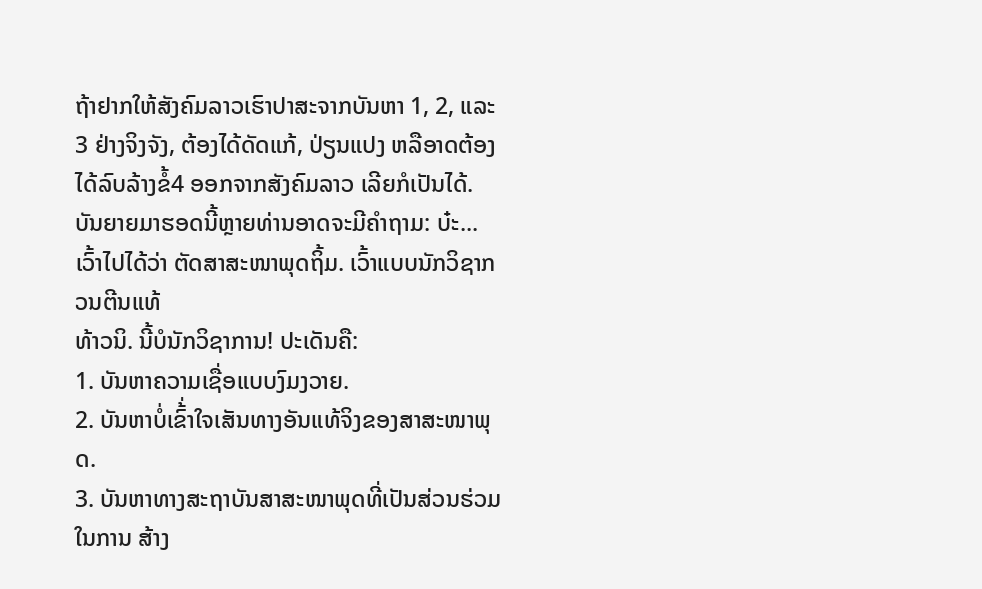ຖ້າຢາກໃຫ້ສັງຄົມລາວເຮົາປາສະຈາກບັນຫາ 1, 2, ແລະ 3 ຢ່າງຈິງຈັງ, ຕ້ອງໄດ້ດັດແກ້, ປ່ຽນແປງ ຫລືອາດຕ້ອງໄດ້ລົບລ້າງຂໍ້4 ອອກຈາກສັງຄົມລາວ ເລີຍກໍເປັນໄດ້. ບັນຍາຍມາຮອດນີ້ຫຼາຍທ່ານອາດຈະມີຄໍາຖາມ: ບ໋ະ...ເວົ້າໄປໄດ້ວ່າ ຕັດສາສະໜາພຸດຖິ້ມ. ເວົ້າແບບນັກວິຊາກວນຕີນແທ້
ທ້າວນິ. ນີ້ບໍນັກວິຊາການ! ປະເດັນຄື:
1. ບັນຫາຄວາມເຊື່ອແບບງົມງວາຍ.
2. ບັນຫາບໍ່ເຂົ້່າໃຈເສັນທາງອັນແທ້ຈິງຂອງສາສະໜາພຸດ.
3. ບັນຫາທາງສະຖາບັນສາສະໜາພຸດທີ່ເປັນສ່ວນຮ່ວມໃນການ ສ້າງ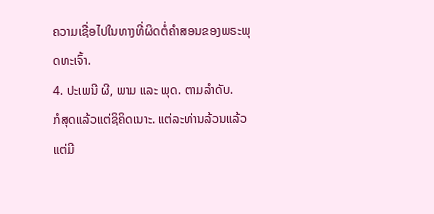ຄວາມເຊື່ອໄປໃນທາງທີ່ຜິດຕໍ່ຄໍາສອນຂອງພຣະພຸດທະເຈົ້າ.
4. ປະເພນີ ຜີ, ພາມ ແລະ ພຸດ. ຕາມລໍາດັບ.
ກໍສຸດແລ້ວແຕ່ຊິຄິດເນາະ. ແຕ່ລະທ່ານລ້ວນແລ້ວແຕ່ມີ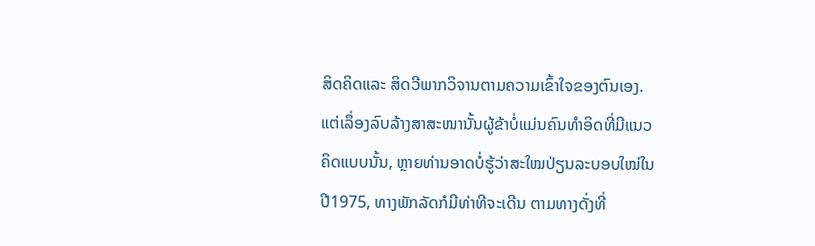ສິດຄິດແລະ ສິດວີພາກວິຈານຕາມຄວາມເຂົ້າໃຈຂອງຕົນເອງ.
ແຕ່ເລຶ່ອງລົບລ້າງສາສະໜານັ້ນຜູ້ຂ້າບໍ່ແມ່ນຄົນທໍາອິດທີ່ມີແນວຄິດແບບນັ້ນ, ຫຼາຍທ່ານອາດບໍ່ຮູ້ວ່າສະໃໝປ່ຽນລະບອບໃໝ່ໃນປີ1975, ທາງພັກລັດກໍມີທ່າທີຈະເດີນ ຕາມທາງດັ່ງທີ່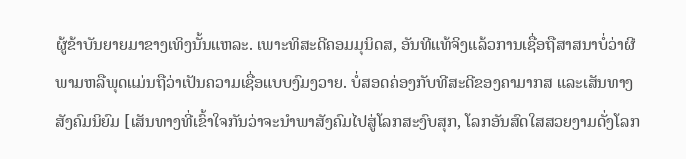ຜູ້ຂ້າບັນຍາຍມາຂາງເທິງນັ້ນແຫລະ. ເພາະທິສະດີຄອມມຸນິດສ, ອັນທີແທ້ຈິງແລ້ວການເຊື່ອຖືສາສນາບໍ່ວ່າຜີພາມຫລືພຸດແມ່ນຖືວ່າເປັນຄວາມເຊື່ອແບບງົມງວາຍ. ບໍ່ສອດຄ່ອງກັບທີສະດີຂອງຄາມາກສ ແລະເສັນທາງສັງຄົມນິຍົມ [ເສັນທາງທີ່ເຂົ້າໃຈກັນວ່າຈະນໍາພາສັງຄົມໄປສູ່ໂລກສະງົບສຸກ, ໂລກອັນສົດໃສສວຍງາມດັ່ງໂລກ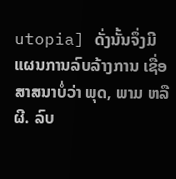utopia] ດັ່ງນັ້ນຈຶ່ງມີແຜນການລົບລ້າງການ ເຊື່ອສາສນາບໍ່ວ່າ ພຸດ, ພາມ ຫລືຜີ. ລົບ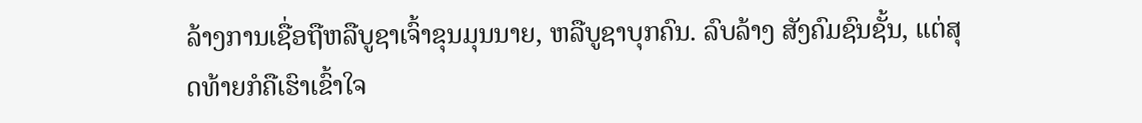ລ້າງການເຊື່ອຖືຫລືບູຊາເຈົ້າຂຸນມຸນນາຍ, ຫລືບູຊາບຸກຄົນ. ລົບລ້າງ ສັງຄົມຊົນຊັ້ນ, ແຕ່ສຸດທ້າຍກໍຄືເຮົາເຂົ້າໃຈ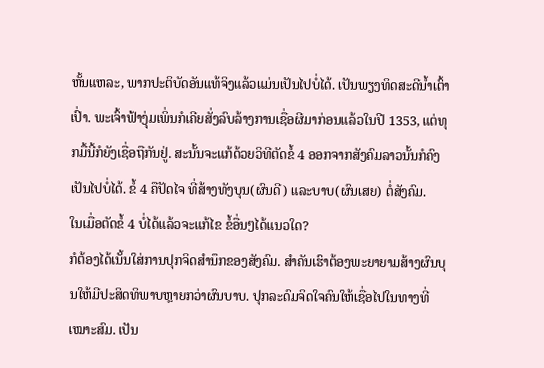ຫັ້ນແຫລະ, ພາກປະຕິບັດອັນແທ້ຈິງແລ້ວແມ່ນເປັນໄປບໍ່ໄດ້. ເປັນພຽງທິດສະດີນໍ້າເຕົ້າເປົ່າ. ພະເຈົ້າຟ້າງຸ່ມເພິ່ນກໍເຄີຍສັ່ງລົບລ້າງການເຊື່ອຜີມາກ່ອນແລ້ວໃນປີ 1353, ແຕ່ທຸກມື້ນີ້ກໍຍັງເຊື່ອຖືກັນຢູ່. ສະນັ້ນຈະແກ້ດ້ວຍວິທີຕັດຂໍ້ 4 ອອກຈາກສັງຄົມລາວນັ້ນກໍຄົງເປັນໄປບໍ່ໄດ້. ຂໍ້ 4 ຄືປັດໄຈ ທີ່ສ້າງທັງບຸນ(ຜົນດີ) ແລະບາບ(ຜົນເສຍ) ຕໍ່ສັງຄົມ.
ໃນເມື່ອຕັດຂໍ້ 4 ບໍ່ໄດ້ແລ້ວຈະແກ້ໄຂ ຂໍ້ອື່ນໆໄດ້ແນວໃດ?
ກໍຕ້ອງໄດ້ເນັ້ນໃສ່ການປຸກຈິດສໍານຶກຂອງສັງຄົມ. ສໍາຄັນເຮົາຕ້ອງພະຍາຍາມສ້າງຜົນບຸນໃຫ້ມີປະສິດທິພາບຫຼາຍກວ່າຜົນບາບ. ປຸກລະດົມຈິດໃຈຄົນໃຫ້ເຊື່ອໄປໃນທາງທີ່ເໝາະສົມ. ເປັນ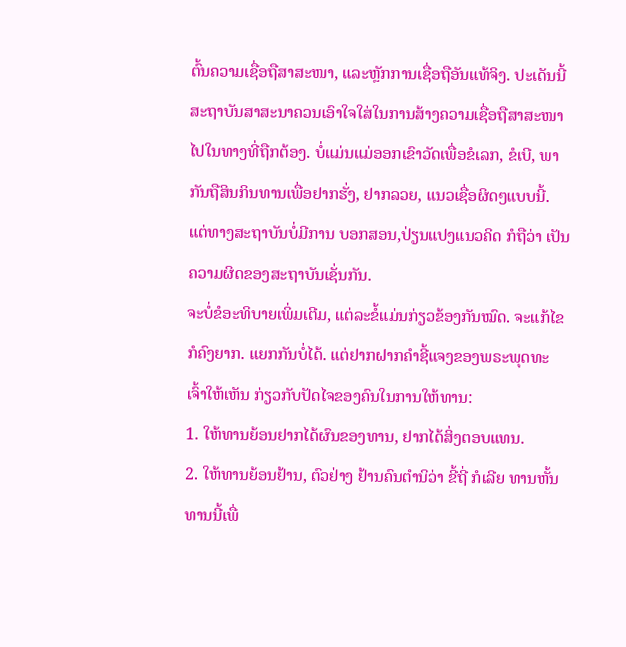ຕົ້ນຄວາມເຊື່ອຖືສາສະໜາ, ແລະຫຼັກການເຊື່ອຖືອັນແທ້ຈິງ. ປະເດັນນີ້ສະຖາບັນສາສະນາຄວນເອົາໃຈໃສ່ໃນການສ້າງຄວາມເຊື່ອຖືສາສະໜາໄປໃນທາງທີ່ຖືກຕ້ອງ. ບໍ່ແມ່ນແມ່ອອກເຂົາວັດເພື່ອຂໍເລກ, ຂໍເບີ, ພາກັນຖືສິນກິນທານເພື່ອຢາກຮັ່ງ, ຢາກລວຍ, ແນວເຊື່ອຜິດໆແບບນີ້. ແຕ່ທາງສະຖາບັນບໍ່ມີການ ບອກສອນ,ປ່ຽນແປງແນວຄິດ ກໍຖືວ່າ ເປັນຄວາມຜິດຂອງສະຖາບັນເຊັ່ນກັນ.
ຈະບໍ່ຂໍອະທິບາຍເພິ່ມເຕີມ, ແຕ່ລະຂໍ້ແມ່ນກ່ຽວຂ້ອງກັນໝົດ. ຈະແກ້ໄຂກໍຄົງຍາກ. ແຍກກັນບໍ່ໄດ້. ແຕ່ຢາກຝາກຄໍາຊີ້ແຈງຂອງພຣະພຸດທະເຈົ້າໃຫ້ເຫັນ ກ່ຽວກັບປັດໄຈຂອງຄົນໃນການໃຫ້ທານ:
1. ໃຫ້ທານຍ້ອນຢາກໄດ້ຜົນຂອງທານ, ຢາກໄດ້ສິ່ງຕອບແທນ.
2. ໃຫ້ທານຍ້ອນຢ້ານ, ຕົວຢ່າງ ຢ້ານຄົນຕໍານິວ່າ ຂີ້ຖີ່ ກໍເລີຍ ທານຫັ້ນທານນີ້ເພື່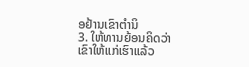ອຢ້ານເຂົາຕໍານິ
3. ໃຫ້ທານຍ້ອນຄິດວ່າເຂົາໃຫ້ແກ່ເຮົາແລ້ວ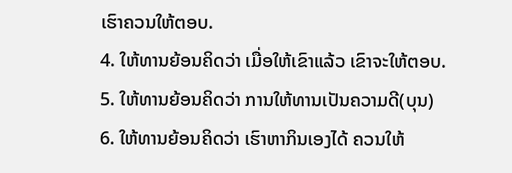ເຮົາຄວນໃຫ້ຕອບ.
4. ໃຫ້ທານຍ້ອນຄິດວ່າ ເມື່ອໃຫ້ເຂົາແລ້ວ ເຂົາຈະໃຫ້ຕອບ.
5. ໃຫ້ທານຍ້ອນຄິດວ່າ ການໃຫ້ທານເປັນຄວາມດີ(ບຸນ)
6. ໃຫ້ທານຍ້ອນຄິດວ່າ ເຮົາຫາກິນເອງໄດ້ ຄວນໃຫ້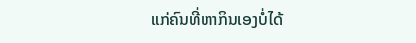ແກ່ຄົນທີ່ຫາກິນເອງບໍ່ໄດ້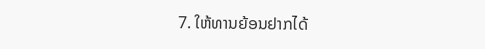7. ໃຫ້ທານຍ້ອນຢາກໄດ້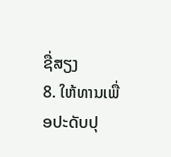ຊື່ສຽງ
8. ໃຫ້ທານເພື່ອປະດັບປຸ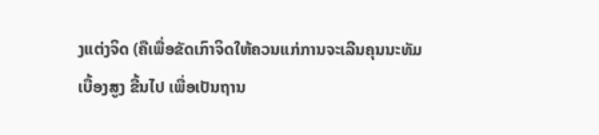ງແຕ່ງຈິດ (ຄືເພື່ອຂັດເກົາຈິດໃຫ້ຄວນແກ່ການຈະເລີນຄຸນນະທັມເບື້ອງສູງ ຂື້ນໄປ ເພື່ອເປັນຖານ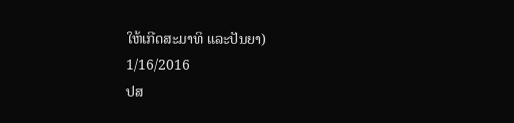ໃຫ້ເກີດສະມາທິ ແລະປັນຍາ)
1/16/2016
ປສ